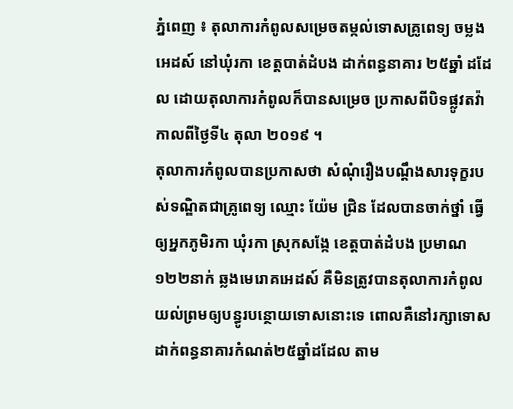ភ្នំពេញ ៖ តុលាការកំពូលសម្រេចតម្កល់ទោសគ្រូពេទ្យ ចម្លងអេដស៍ នៅឃុំរកា ខេត្តបាត់ដំបង ដាក់ពន្ធនាគារ ២៥ឆ្នាំ ដដែល ដោយតុលាការកំពូលក៏បានសម្រេច ប្រកាសពីបិទផ្លូវតវ៉ា កាលពីថ្ងៃទី៤ តុលា ២០១៩ ។
តុលាការកំពូលបានប្រកាសថា សំណុំរឿងបណ្តឹងសារទុក្ខរបស់ទណ្ឌិតជាគ្រូពេទ្យ ឈ្មោះ យ៉ែម ជ្រិន ដែលបានចាក់ថ្នាំ ធ្វើឲ្យអ្នកភូមិរកា ឃុំរកា ស្រុកសង្កែ ខេត្តបាត់ដំបង ប្រមាណ១២២នាក់ ឆ្លងមេរោគអេដស៍ គឺមិនត្រូវបានតុលាការកំពូលយល់ព្រមឲ្យបន្ធូរបន្ថោយទោសនោះទេ ពោលគឺនៅរក្សាទោសដាក់ពន្ធនាគារកំណត់២៥ឆ្នាំដដែល តាម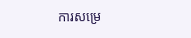ការសម្រេ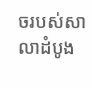ចរបស់សាលាដំបូង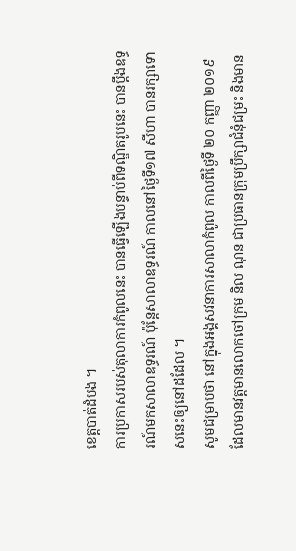ខេត្តបាត់ដំបង ។
ការប្រកាសរបស់តុលាការកំពូលនេះ បានធ្វើឡើងបន្ទាប់ពីទណ្ឌិតរូបនេះ បានប្តឹងឧទ្ធរណ៍មកសាលាឧទ្ធរណ៍ ប៉ុន្តែសាលាឧទ្ធរណ៍ កាលនៅថ្ងៃទី១៧ សីហា បានរក្សាទោសនេះឲ្យនៅដដែល ។
សូមជម្រាបថា នៅក្នុងអង្គសវនាការសាលាកំពូល កាលពីថ្ងៃទី ២០ កញ្ញា ២០១៩ ដែលមានវត្តមានលោកចៅក្រម និល ណុន ជាប្រធានក្រុមប្រឹក្សាជំនុំជម្រះ និងមាន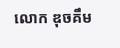លោក ឌុចគឹម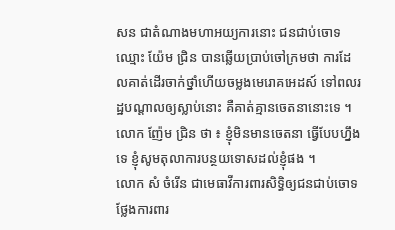សន ជាតំណាងមហាអយ្យការនោះ ជនជាប់ចោទ ឈ្មោះ យ៉ែម ជ្រិន បានឆ្លើយប្រាប់ចៅក្រមថា ការដែលគាត់ដើរចាក់ថ្នាំហើយចម្លងមេរោគអេដស៍ ទៅពលរដ្ឋបណ្តាលឲ្យស្លាប់នោះ គឺគាត់គ្មានចេតនានោះទេ ។ លោក ញ៉ែម ជ្រិន ថា ៖ ខ្ញុំមិនមានចេតនា ធ្វើបែបហ្នឹងទេ ខ្ញុំសូមតុលាការបន្ថយទោសដល់ខ្ញុំផង ។
លោក សំ ចំរើន ជាមេធាវីការពារសិទ្ធិឲ្យជនជាប់ចោទ ថ្លែងការពារ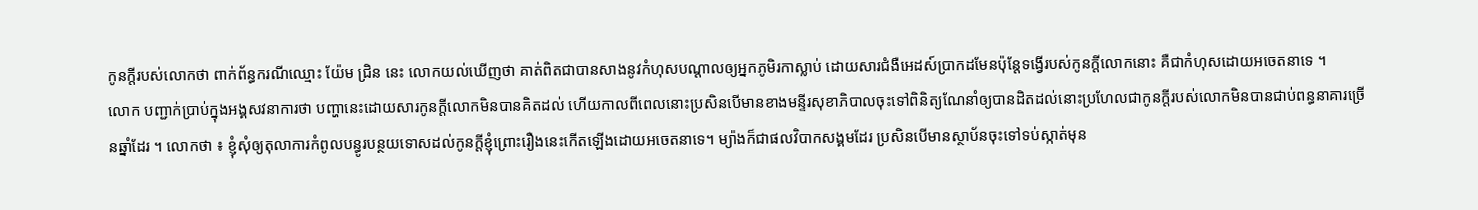កូនក្តីរបស់លោកថា ពាក់ព័ន្ធករណីឈ្មោះ យ៉ែម ជ្រិន នេះ លោកយល់ឃើញថា គាត់ពិតជាបានសាងនូវកំហុសបណ្តាលឲ្យអ្នកភូមិរកាស្លាប់ ដោយសារជំងឺអេដស៍ប្រាកដមែនប៉ុន្តែទង្វើរបស់កូនក្តីលោកនោះ គឺជាកំហុសដោយអចេតនាទេ ។
លោក បញ្ជាក់ប្រាប់ក្នុងអង្គសវនាការថា បញ្ហានេះដោយសារកូនក្តីលោកមិនបានគិតដល់ ហើយកាលពីពេលនោះប្រសិនបើមានខាងមន្ទីរសុខាភិបាលចុះទៅពិនិត្យណែនាំឲ្យបានដិតដល់នោះប្រហែលជាកូនក្តីរបស់លោកមិនបានជាប់ពន្ធនាគារច្រើនឆ្នាំដែរ ។ លោកថា ៖ ខ្ញុំសុំឲ្យតុលាការកំពូលបន្ធូរបន្ថយទោសដល់កូនក្តីខ្ញុំព្រោះរឿងនេះកើតឡើងដោយអចេតនាទេ។ ម្យ៉ាងក៏ជាផលវិបាកសង្គមដែរ ប្រសិនបើមានស្ថាប័នចុះទៅទប់ស្កាត់មុន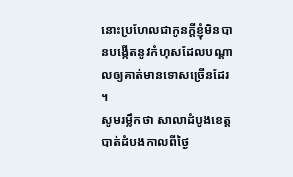នោះប្រហែលជាកូនក្តីខ្ញុំមិនបានបង្កើតនូវកំហុសដែលបណ្តាលឲ្យគាត់មានទោសច្រើនដែរ ។
សូមរម្លឹកថា សាលាដំបូងខេត្តបាត់ដំបងកាលពីថ្ងៃ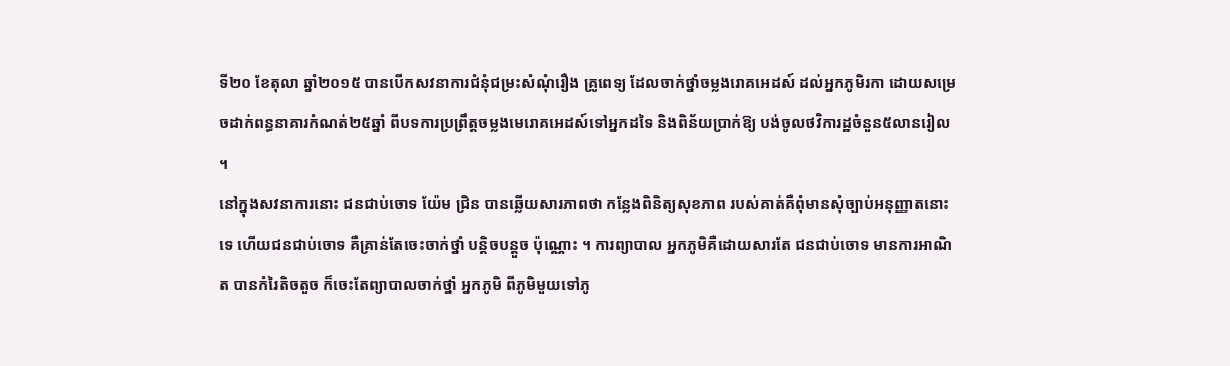ទី២០ ខែតុលា ឆ្នាំ២០១៥ បានបើកសវនាការជំនុំជម្រះសំណុំរឿង គ្រូពេទ្យ ដែលចាក់ថ្នាំចម្លងរោគអេដស៍ ដល់អ្នកភូមិរកា ដោយសម្រេចដាក់ពន្ធនាគារកំណត់២៥ឆ្នាំ ពីបទការប្រព្រឹត្តចម្លងមេរោគអេដស៍ទៅអ្នកដទៃ និងពិន័យប្រាក់ឱ្យ បង់ចូលថវិការដ្ឋចំនួន៥លានរៀល ។
នៅក្នុងសវនាការនោះ ជនជាប់ចោទ យ៉ែម ជ្រិន បានឆ្លើយសារភាពថា កន្លែងពិនិត្យសុខភាព របស់គាត់គឺពុំមានសុំច្បាប់អនុញ្ញាតនោះទេ ហើយជនជាប់ចោទ គឺគ្រាន់តែចេះចាក់ថ្នាំ បន្តិចបន្តួច ប៉ុណ្ណោះ ។ ការព្យាបាល អ្នកភូមិគឺដោយសារតែ ជនជាប់ចោទ មានការអាណិត បានកំរៃតិចតួច ក៏ចេះតែព្យាបាលចាក់ថ្នាំ អ្នកភូមិ ពីភូមិមួយទៅភូ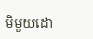មិមួយដោ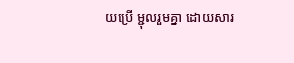យប្រើ ម្ជុលរួមគ្នា ដោយសារ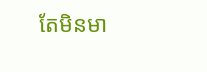តែមិនមា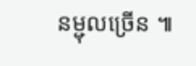នម្ជុលច្រើន ៕